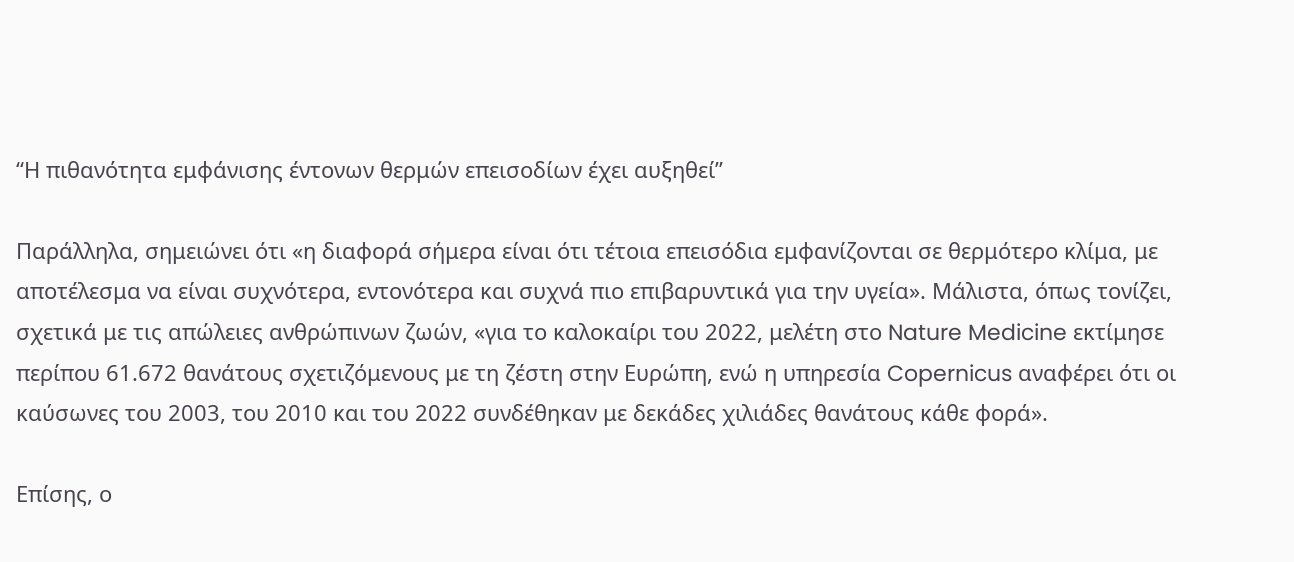“Η πιθανότητα εμφάνισης έντονων θερμών επεισοδίων έχει αυξηθεί”

Παράλληλα, σημειώνει ότι «η διαφορά σήμερα είναι ότι τέτοια επεισόδια εμφανίζονται σε θερμότερο κλίμα, με αποτέλεσμα να είναι συχνότερα, εντονότερα και συχνά πιο επιβαρυντικά για την υγεία». Μάλιστα, όπως τονίζει, σχετικά με τις απώλειες ανθρώπινων ζωών, «για το καλοκαίρι του 2022, μελέτη στο Nature Medicine εκτίμησε περίπου 61.672 θανάτους σχετιζόμενους με τη ζέστη στην Ευρώπη, ενώ η υπηρεσία Copernicus αναφέρει ότι οι καύσωνες του 2003, του 2010 και του 2022 συνδέθηκαν με δεκάδες χιλιάδες θανάτους κάθε φορά».

Επίσης, ο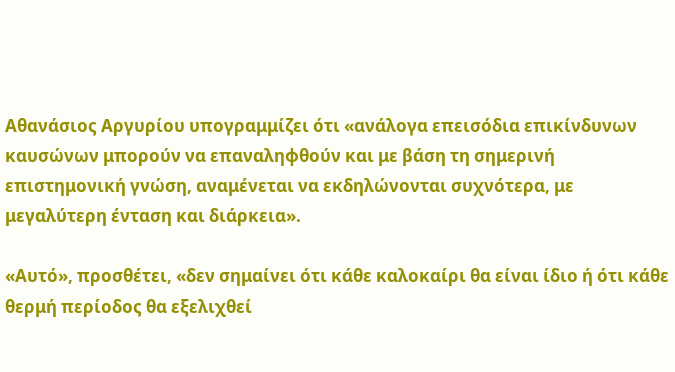Αθανάσιος Αργυρίου υπογραμμίζει ότι «ανάλογα επεισόδια επικίνδυνων καυσώνων μπορούν να επαναληφθούν και με βάση τη σημερινή επιστημονική γνώση, αναμένεται να εκδηλώνονται συχνότερα, με μεγαλύτερη ένταση και διάρκεια».

«Αυτό», προσθέτει, «δεν σημαίνει ότι κάθε καλοκαίρι θα είναι ίδιο ή ότι κάθε θερμή περίοδος θα εξελιχθεί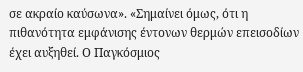σε ακραίο καύσωνα». «Σημαίνει όμως, ότι η πιθανότητα εμφάνισης έντονων θερμών επεισοδίων έχει αυξηθεί. Ο Παγκόσμιος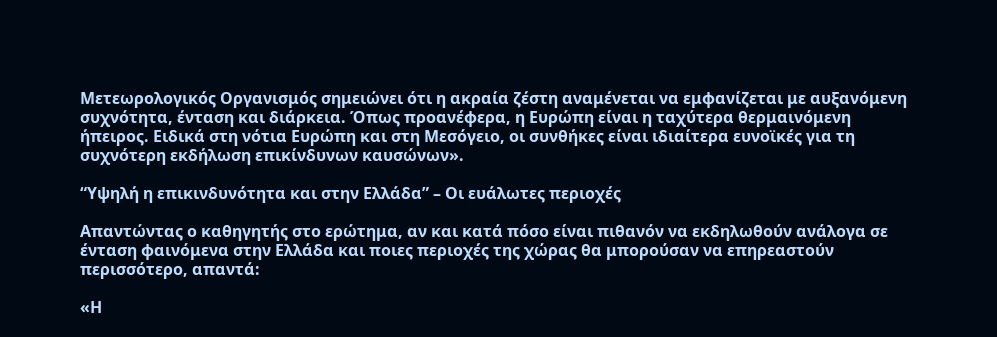Μετεωρολογικός Οργανισμός σημειώνει ότι η ακραία ζέστη αναμένεται να εμφανίζεται με αυξανόμενη συχνότητα, ένταση και διάρκεια. Όπως προανέφερα, η Ευρώπη είναι η ταχύτερα θερμαινόμενη ήπειρος. Ειδικά στη νότια Ευρώπη και στη Μεσόγειο, οι συνθήκες είναι ιδιαίτερα ευνοϊκές για τη συχνότερη εκδήλωση επικίνδυνων καυσώνων».

“Υψηλή η επικινδυνότητα και στην Ελλάδα” – Οι ευάλωτες περιοχές

Απαντώντας ο καθηγητής στο ερώτημα, αν και κατά πόσο είναι πιθανόν να εκδηλωθούν ανάλογα σε ένταση φαινόμενα στην Ελλάδα και ποιες περιοχές της χώρας θα μπορούσαν να επηρεαστούν περισσότερο, απαντά:

«Η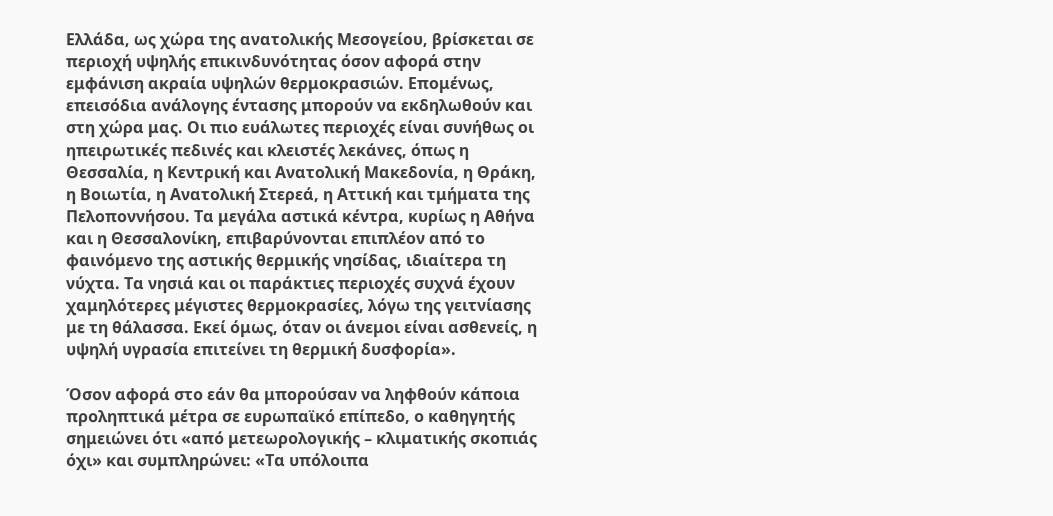Ελλάδα, ως χώρα της ανατολικής Μεσογείου, βρίσκεται σε περιοχή υψηλής επικινδυνότητας όσον αφορά στην εμφάνιση ακραία υψηλών θερμοκρασιών. Επομένως, επεισόδια ανάλογης έντασης μπορούν να εκδηλωθούν και στη χώρα μας. Οι πιο ευάλωτες περιοχές είναι συνήθως οι ηπειρωτικές πεδινές και κλειστές λεκάνες, όπως η Θεσσαλία, η Kεντρική και Aνατολική Μακεδονία, η Θράκη, η Βοιωτία, η Aνατολική Στερεά, η Αττική και τμήματα της Πελοποννήσου. Τα μεγάλα αστικά κέντρα, κυρίως η Αθήνα και η Θεσσαλονίκη, επιβαρύνονται επιπλέον από το φαινόμενο της αστικής θερμικής νησίδας, ιδιαίτερα τη νύχτα. Τα νησιά και οι παράκτιες περιοχές συχνά έχουν χαμηλότερες μέγιστες θερμοκρασίες, λόγω της γειτνίασης με τη θάλασσα. Εκεί όμως, όταν οι άνεμοι είναι ασθενείς, η υψηλή υγρασία επιτείνει τη θερμική δυσφορία».

Όσον αφορά στο εάν θα μπορούσαν να ληφθούν κάποια προληπτικά μέτρα σε ευρωπαϊκό επίπεδο, ο καθηγητής σημειώνει ότι «από μετεωρολογικής – κλιματικής σκοπιάς όχι» και συμπληρώνει: «Τα υπόλοιπα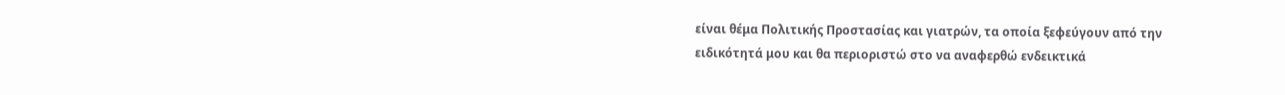είναι θέμα Πολιτικής Προστασίας και γιατρών, τα οποία ξεφεύγουν από την ειδικότητά μου και θα περιοριστώ στο να αναφερθώ ενδεικτικά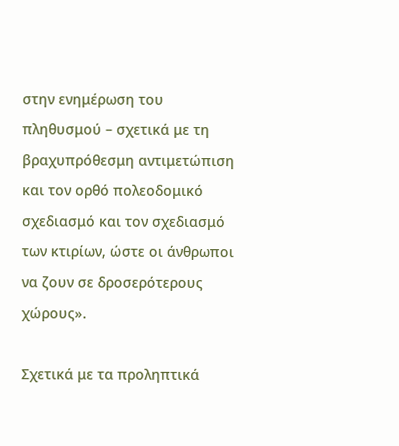στην ενημέρωση του πληθυσμού – σχετικά με τη βραχυπρόθεσμη αντιμετώπιση και τον ορθό πολεοδομικό σχεδιασμό και τον σχεδιασμό των κτιρίων, ώστε οι άνθρωποι να ζουν σε δροσερότερους χώρους».

Σχετικά με τα προληπτικά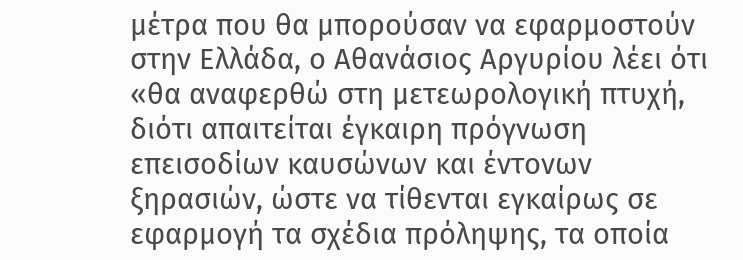μέτρα που θα μπορούσαν να εφαρμοστούν στην Ελλάδα, ο Αθανάσιος Αργυρίου λέει ότι «θα αναφερθώ στη μετεωρολογική πτυχή, διότι απαιτείται έγκαιρη πρόγνωση επεισοδίων καυσώνων και έντονων ξηρασιών, ώστε να τίθενται εγκαίρως σε εφαρμογή τα σχέδια πρόληψης, τα οποία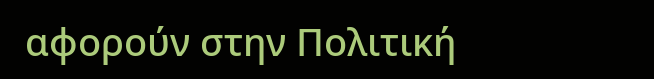αφορούν στην Πολιτική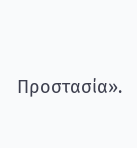Προστασία».